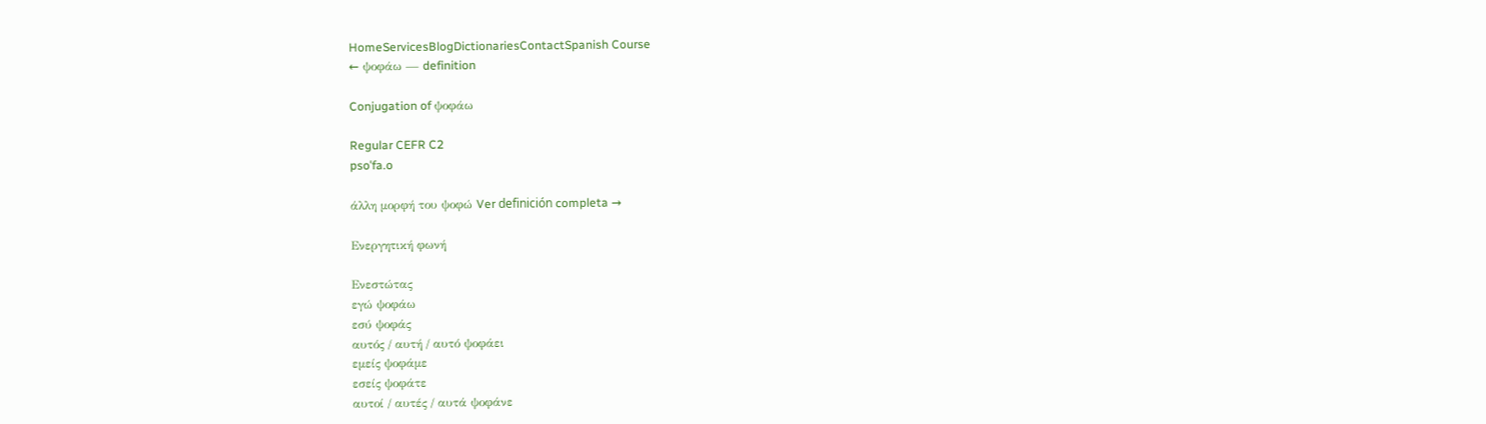HomeServicesBlogDictionariesContactSpanish Course
← ψοφάω — definition

Conjugation of ψοφάω

Regular CEFR C2
psoˈfa.o

άλλη μορφή του ψοφώ Ver definición completa →

Ενεργητική φωνή

Ενεστώτας
εγώ ψοφάω
εσύ ψοφάς
αυτός / αυτή / αυτό ψοφάει
εμείς ψοφάμε
εσείς ψοφάτε
αυτοί / αυτές / αυτά ψοφάνε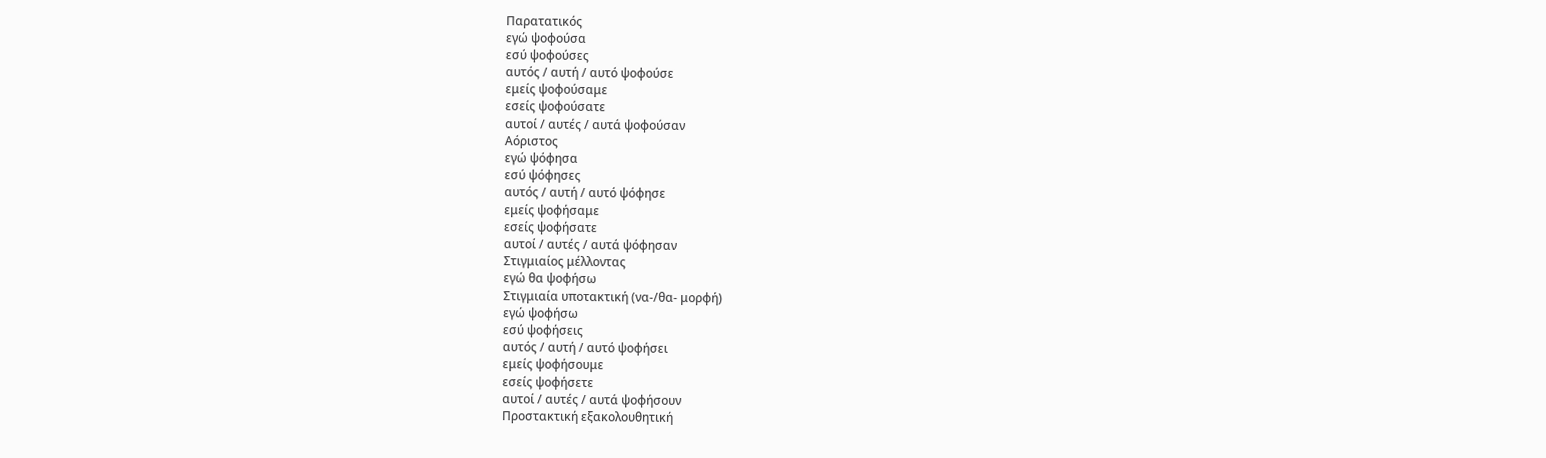Παρατατικός
εγώ ψοφούσα
εσύ ψοφούσες
αυτός / αυτή / αυτό ψοφούσε
εμείς ψοφούσαμε
εσείς ψοφούσατε
αυτοί / αυτές / αυτά ψοφούσαν
Αόριστος
εγώ ψόφησα
εσύ ψόφησες
αυτός / αυτή / αυτό ψόφησε
εμείς ψοφήσαμε
εσείς ψοφήσατε
αυτοί / αυτές / αυτά ψόφησαν
Στιγμιαίος μέλλοντας
εγώ θα ψοφήσω
Στιγμιαία υποτακτική (να-/θα- μορφή)
εγώ ψοφήσω
εσύ ψοφήσεις
αυτός / αυτή / αυτό ψοφήσει
εμείς ψοφήσουμε
εσείς ψοφήσετε
αυτοί / αυτές / αυτά ψοφήσουν
Προστακτική εξακολουθητική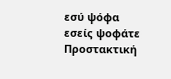εσύ ψόφα
εσείς ψοφάτε
Προστακτική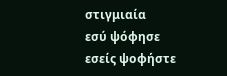στιγμιαία
εσύ ψόφησε
εσείς ψοφήστε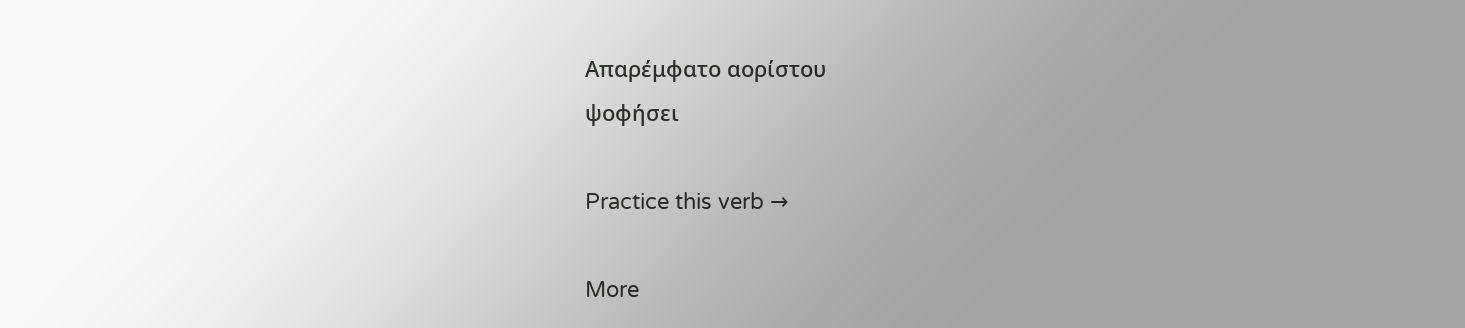Απαρέμφατο αορίστου
ψοφήσει

Practice this verb →

More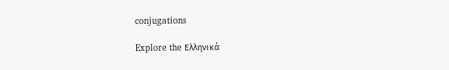conjugations

Explore the Ελληνικά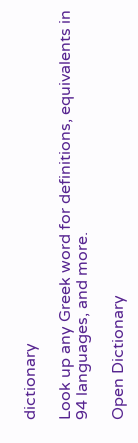dictionary

Look up any Greek word for definitions, equivalents in 94 languages, and more.

Open Dictionary